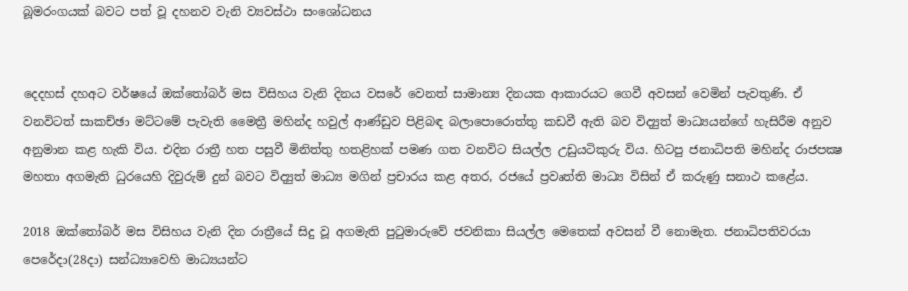බූමරංගයක් බවට පත් වූ දහනව වැනි ව්‍යවස්ථා සංශෝධනය


දෙදහස් දහඅට වර්ෂයේ ඔක්තෝබර් මස විසිහය වැනි දිනය වසරේ වෙනත් සාමාන්‍ය දිනයක ආකාරයට ගෙවී අවසන් වෙමින් පැවතුණි. ඒ වනවිටත් සාකච්ඡා මට්ටමේ පැවැති මෛත්‍රී මහින්ද හවුල් ආණ්ඩුව පිළිබඳ බලාපොරොත්තු කඩවී ඇති බව විද්‍යුත් මාධ්‍යයන්ගේ හැසිරීම අනුව අනුමාන කළ හැකි විය. එදින රාත්‍රී හත පසුවී මිනිත්තු හතළිහක් පමණ ගත වනවිට සියල්ල උඩුයටිකුරු විය. හිටපු ජනාධිපති මහින්ද රාජපක්‍ෂ මහතා අගමැති ධුරයෙහි දිවුරුම් දුන් බවට විද්‍යුත් මාධ්‍ය මගින් ප්‍රචාරය කළ අතර, රජයේ ප්‍රවෘත්ති මාධ්‍ය විසින් ඒ කරුණු සනාථ කළේය.

2018 ඔක්තෝබර් මස විසිහය වැනි දින රාත්‍රීයේ සිදු වූ අගමැති පුටුමාරුවේ ජවනිකා සියල්ල මෙතෙක් අවසන් වී නොමැත. ජනාධිපතිවරයා පෙරේදා(28දා) සන්ධ්‍යාවෙහි මාධ්‍යයන්ට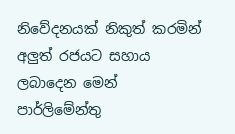නිවේදනයක් නිකුත් කරමින් අලුත් රජයට සහාය ලබාදෙන මෙන් පාර්ලිමේන්තු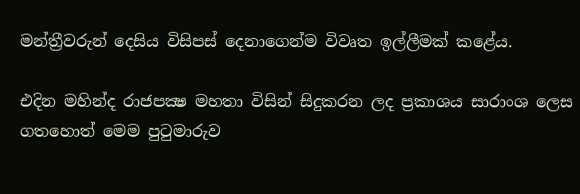මන්ත්‍රීවරුන් දෙසිය විසිපස් දෙනාගෙන්ම විවෘත ඉල්ලීමක් කළේය.

එදින මහින්ද රාජපක්‍ෂ මහතා විසින් සිදුකරන ලද ප්‍රකාශය සාරාංශ ලෙස ගතහොත් මෙම පුටුමාරුව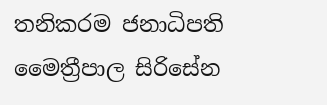තනිකරම ජනාධිපති මෛත්‍රීපාල සිරිසේන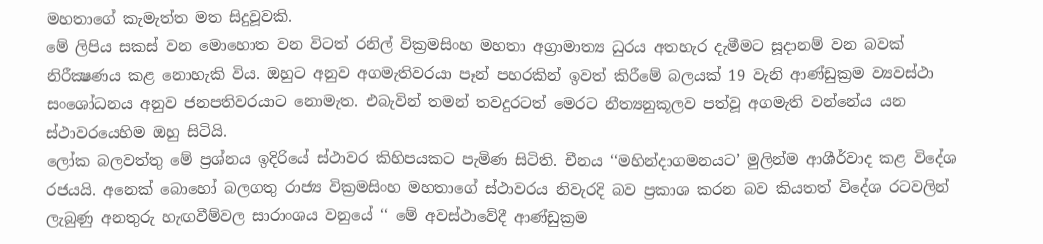මහතාගේ කැමැත්ත මත සිදුවූවකි.
මේ ලිපිය සකස් වන මොහොත වන විටත් රනිල් වික්‍රමසිංහ මහතා අග්‍රාමාත්‍ය ධුරය අතහැර දැමීමට සූදානම් වන බවක් නිරීක්‍ෂණය කළ නොහැකි විය. ඔහුට අනුව අගමැතිවරයා පෑන් පහරකින් ඉවත් කිරීමේ බලයක් 19 වැනි ආණ්ඩුක්‍රම ව්‍යවස්ථා සංශෝධනය අනුව ජනපතිවරයාට නොමැත. එබැවින් තමන් තවදුරටත් මෙරට නීත්‍යනුකූලව පත්වූ අගමැති වන්නේය යන ස්ථාවරයෙහිම ඔහු සිටියි.
ලෝක බලවත්තු මේ ප්‍රශ්නය ඉදිරියේ ස්ථාවර කිහිපයකට පැමිණ සිටිති. චීනය ‘‘මහින්දාගමනයට’ මුලින්ම ආශීර්වාද කළ විදේශ රජයයි. අනෙක් බොහෝ බලගතු රාජ්‍ය වික්‍රමසිංහ මහතාගේ ස්ථාවරය නිවැරදි බව ප්‍රකාශ කරන බව කියතත් විදේශ රටවලින් ලැබුණු අනතුරු හැඟවීම්වල සාරාංශය වනුයේ ‘‘ මේ අවස්ථාවේදී ආණ්ඩුක්‍රම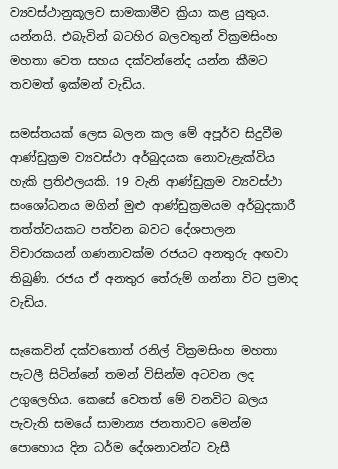ව්‍යවස්ථානුකූලව සාමකාමීව ක්‍රියා කළ යුතුය. යන්නයි. එබැවින් බටහිර බලවතුන් වික්‍රමසිංහ මහතා වෙත සහය දක්වන්නේද යන්න කීමට තවමත් ඉක්මන් වැඩිය.

සමස්තයක් ලෙස බලන කල මේ අපූර්ව සිදුවීම ආණ්ඩුක්‍රම ව්‍යවස්ථා අර්බුදයක නොවැළැක්විය හැකි ප්‍රතිඵලයකි. 19 වැනි ආණ්ඩුක්‍රම ව්‍යවස්ථා සංශෝධනය මගින් මුළු ආණ්ඩුක්‍රමයම අර්බුදකාරී තත්ත්වයකට පත්වන බවට දේශපාලන විචාරකයන් ගණනාවක්ම රජයට අනතුරු අඟවා තිබුණි. රජය ඒ අනතුර තේරුම් ගන්නා විට ප්‍රමාද වැඩිය.

සැකෙවින් දක්වතොත් රනිල් වික්‍රමසිංහ මහතා පැටලී සිටින්නේ තමන් විසින්ම අටවන ලද උගුලෙහිය. කෙසේ වෙතත් මේ වනවිට බලය පැවැති සමයේ සාමාන්‍ය ජනතාවට මෙන්ම පොහොය දින ධර්ම දේශනාවන්ට වැසී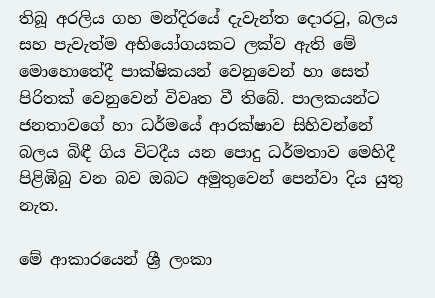තිබූ අරලිය ගහ මන්දිරයේ දැවැන්ත දොරටු, බලය සහ පැවැත්ම අභියෝගයකට ලක්ව ඇති මේ මොහොතේදී පාක්ෂිකයන් වෙනුවෙන් හා සෙත් පිරිතක් වෙනුවෙන් විවෘත වී තිබේ. පාලකයන්ට ජනතාවගේ හා ධර්මයේ ආරක්ෂාව සිහිවන්නේ බලය බිඳී ගිය විටදීය යන පොදු ධර්මතාව මෙහිදී පිළිඹිබු වන බව ඔබට අමුතුවෙන් පෙන්වා දිය යුතු නැත.

මේ ආකාරයෙන් ශ්‍රී ලංකා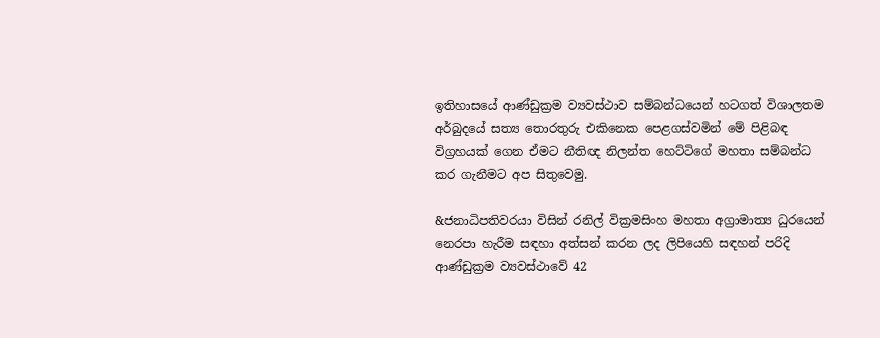ඉතිහාසයේ ආණ්ඩුක්‍රම ව්‍යවස්ථාව සම්බන්ධයෙන් හටගත් විශාලතම අර්බුදයේ සත්‍ය තොරතුරු එකිනෙක පෙළගස්වමින් මේ පිළිබඳ විග්‍රහයක් ගෙන ඒමට නීතිඥ නිලන්ත හෙට්ටිගේ මහතා සම්බන්ධ කර ගැනීමට අප සිතුවෙමු.

&ජනාධිපතිවරයා විසින් රනිල් වික්‍රමසිංහ මහතා අග්‍රාමාත්‍ය ධුරයෙන් නෙරපා හැරීම සඳහා අත්සන් කරන ලද ලිපියෙහි සඳහන් පරිදි ආණ්ඩුක්‍රම ව්‍යවස්ථාවේ 42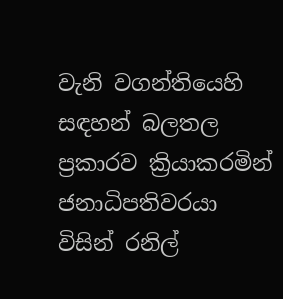වැනි වගන්තියෙහි සඳහන් බලතල ප්‍රකාරව ක්‍රියාකරමින් ජනාධිපතිවරයා විසින් රනිල්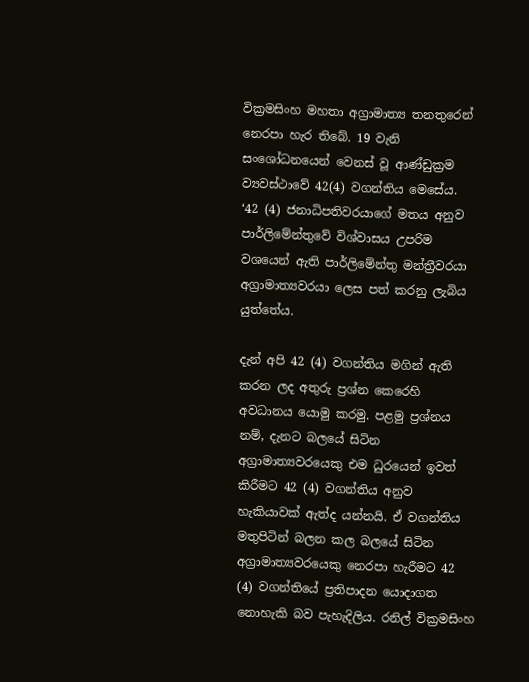වික්‍රමසිංහ මහතා අග්‍රාමාත්‍ය තනතුරෙන් නෙරපා හැර තිබේ. 19 වැනි සංශෝධනයෙන් වෙනස් වූ ආණ්ඩුක්‍රම ව්‍යවස්ථාවේ 42(4) වගන්තිය මෙසේය.
‘42 (4) ජනාධිපතිවරයාගේ මතය අනුව පාර්ලිමේන්තුවේ විශ්වාසය උපරිම වශයෙන් ඇති පාර්ලිමේන්තු මන්ත්‍රීවරයා අග්‍රාමාත්‍යවරයා ලෙස පත් කරනු ලැබිය යුත්තේය.

දැන් අපි 42 (4) වගන්තිය මගින් ඇති කරන ලද අතුරු ප්‍රශ්න කෙරෙහි අවධානය යොමු කරමු. පළමු ප්‍රශ්නය නම්, දැනට බලයේ සිටින අග්‍රාමාත්‍යවරයෙකු එම ධුරයෙන් ඉවත් කිරීමට 42 (4) වගන්තිය අනුව හැකියාවක් ඇත්ද යන්නයි. ඒ වගන්තිය මතුපිටින් බලන කල බලයේ සිටින අග්‍රාමාත්‍යවරයෙකු නෙරපා හැරීමට 42 (4) වගන්තියේ ප්‍රතිපාදන යොදාගත නොහැකි බව පැහැදිලිය. රනිල් වික්‍රමසිංහ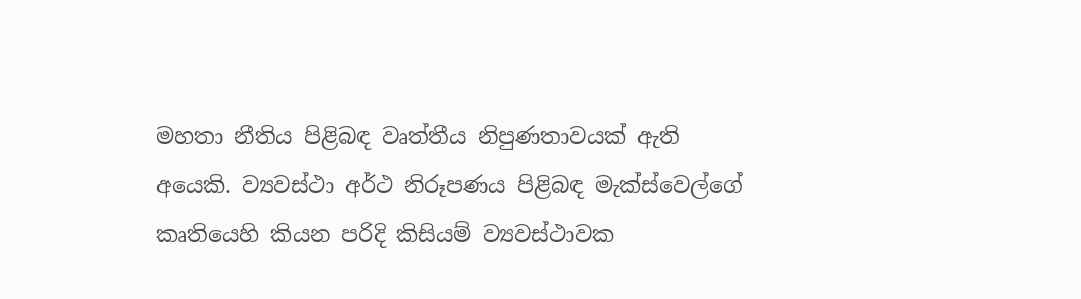මහතා නීතිය පිළිබඳ වෘත්තීය නිපුණතාවයක් ඇති අයෙකි. ව්‍යවස්ථා අර්ථ නිරූපණය පිළිබඳ මැක්ස්වෙල්ගේ කෘතියෙහි කියන පරිදි කිසියම් ව්‍යවස්ථාවක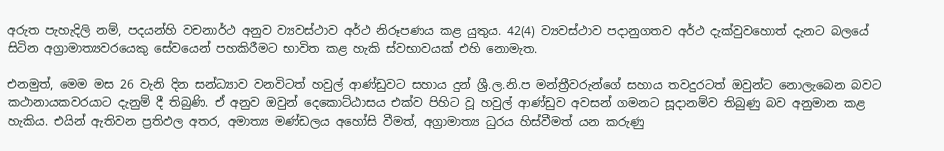අරුත පැහැදිලි නම්, පදයන්හි වචනාර්ථ අනුව ව්‍යවස්ථාව අර්ථ නිරූපණය කළ යුතුය. 42(4) ව්‍යවස්ථාව පදානුගතව අර්ථ දැක්වුවහොත් දැනට බලයේ සිටින අග්‍රාමාත්‍යවරයෙකු සේවයෙන් පහකිරීමට භාවිත කළ හැකි ස්වභාවයක් එහි නොමැත.

එනමුත්, මෙම මස 26 වැනි දින සන්ධ්‍යාව වනවිටත් හවුල් ආණ්ඩුවට සහාය දුන් ශ්‍රී.ල.නි.ප මන්ත්‍රීවරුන්ගේ සහාය තවදුරටත් ඔවුන්ට නොලැබෙන බවට කථානායකවරයාට දැනුම් දී තිබුණි. ඒ අනුව ඔවුන් දෙකොට්ඨාසය එක්ව පිහිට වූ හවුල් ආණ්ඩුව අවසන් ගමනට සූදානම්ව තිබුණු බව අනුමාන කළ හැකිය. එයින් ඇතිවන ප්‍රතිඵල අතර, අමාත්‍ය මණ්ඩලය අහෝසි වීමත්, අග්‍රාමාත්‍ය ධුරය හිස්වීමත් යන කරුණු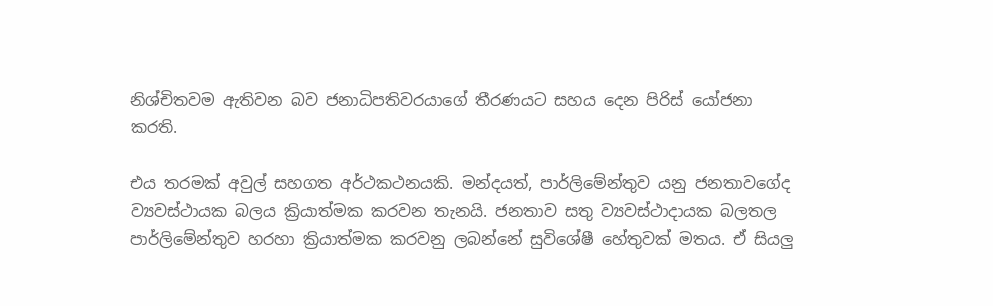නිශ්චිතවම ඇතිවන බව ජනාධිපතිවරයාගේ තීරණයට සහය දෙන පිරිස් යෝජනා කරති.

එය තරමක් අවුල් සහගත අර්ථකථනයකි. මන්දයත්, පාර්ලිමේන්තුව යනු ජනතාවගේද ව්‍යවස්ථායක බලය ක්‍රියාත්මක කරවන තැනයි. ජනතාව සතු ව්‍යවස්ථාදායක බලතල පාර්ලිමේන්තුව හරහා ක්‍රියාත්මක කරවනු ලබන්නේ සුවිශේෂී හේතුවක් මතය. ඒ සියලු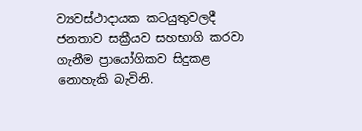ව්‍යවස්ථාදායක කටයුතුවලදී ජනතාව සක්‍රීයව සහභාගි කරවා ගැනීම ප්‍රායෝගිකව සිදුකළ නොහැකි බැවිනි.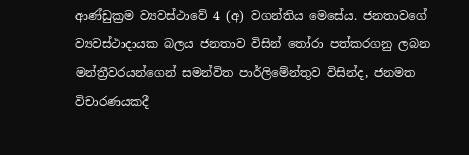ආණ්ඩුක්‍රම ව්‍යවස්ථාවේ 4 (අ) වගන්තිය මෙසේය. ජනතාවගේ ව්‍යවස්ථාදායක බලය ජනතාව විසින් තෝරා පත්කරගනු ලබන මන්ත්‍රීවරයන්ගෙන් සමන්විත පාර්ලිමේන්තුව විසින්ද, ජනමත විචාරණයකදී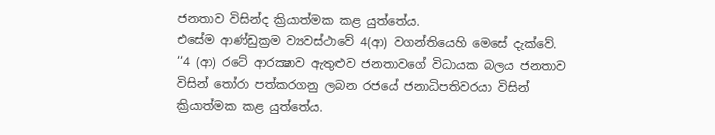ජනතාව විසින්ද ක්‍රියාත්මක කළ යුත්තේය.
එසේම ආණ්ඩුක්‍රම ව්‍යවස්ථාවේ 4(ආ) වගන්තියෙහි මෙසේ දැක්වේ.
‘‘4 (ආ) රටේ ආරක්‍ෂාව ඇතුළුව ජනතාවගේ විධායක බලය ජනතාව විසින් තෝරා පත්කරගනු ලබන රජයේ ජනාධිපතිවරයා විසින් ක්‍රියාත්මක කළ යුත්තේය.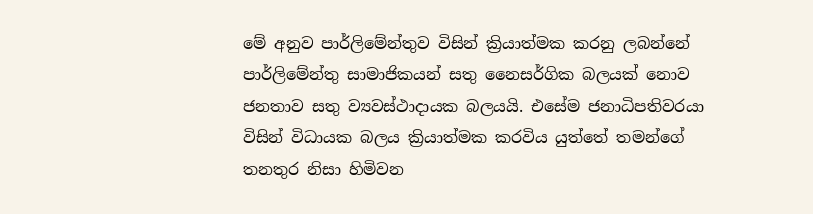මේ අනුව පාර්ලිමේන්තුව විසින් ක්‍රියාත්මක කරනු ලබන්නේ පාර්ලිමේන්තු සාමාජිකයන් සතු නෛසර්ගික බලයක් නොව ජනතාව සතු ව්‍යවස්ථාදායක බලයයි. එසේම ජනාධිපතිවරයා විසින් විධායක බලය ක්‍රියාත්මක කරවිය යුත්තේ තමන්ගේ  තනතුර නිසා හිමිවන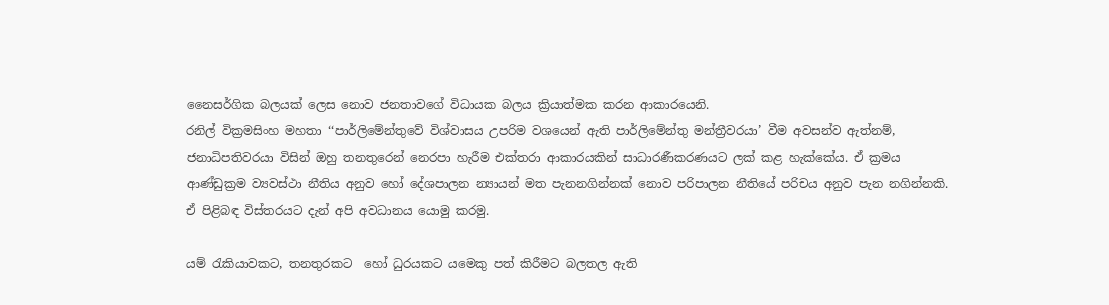නෛසර්ගික බලයක් ලෙස නොව ජනතාවගේ විධායක බලය ක්‍රියාත්මක කරන ආකාරයෙනි.
රනිල් වික්‍රමසිංහ මහතා ‘‘පාර්ලිමේන්තුවේ විශ්වාසය උපරිම වශයෙන් ඇති පාර්ලිමේන්තු මන්ත්‍රීවරයා’ වීම අවසන්ව ඇත්නම්, ජනාධිපතිවරයා විසින් ඔහු තනතුරෙන් නෙරපා හැරීම එක්තරා ආකාරයකින් සාධාරණීකරණයට ලක් කළ හැක්කේය. ඒ ක්‍රමය  ආණ්ඩුක්‍රම ව්‍යවස්ථා නීතිය අනුව හෝ දේශපාලන න්‍යායන් මත පැනනගින්නක් නොව පරිපාලන නීතියේ පරිචය අනුව පැන නගින්නකි. ඒ පිළිබඳ විස්තරයට දැන් අපි අවධානය යොමු කරමු.

යම් රැකියාවකට, තනතුරකට  හෝ ධුරයකට යමෙකු පත් කිරීමට බලතල ඇති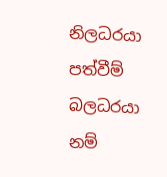නිලධරයා පත්වීම් බලධරයා නම්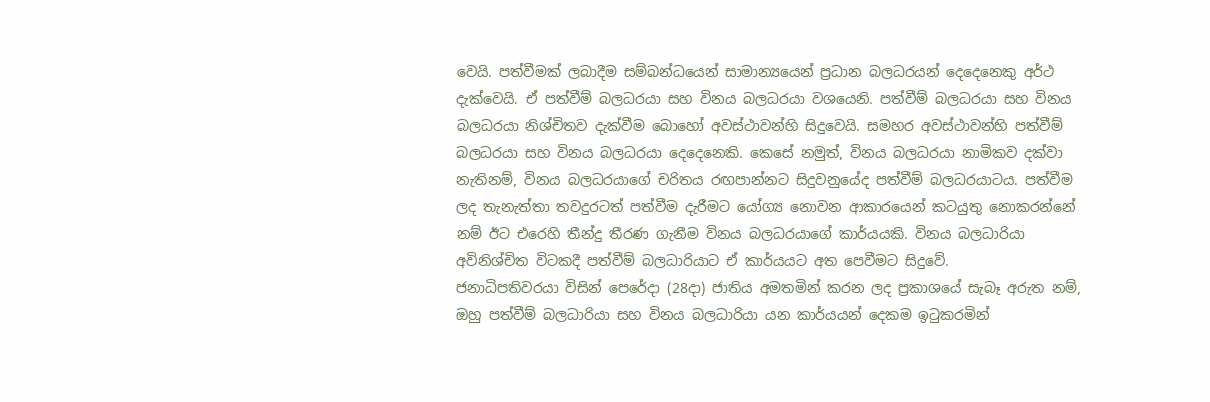වෙයි. පත්වීමක් ලබාදීම සම්බන්ධයෙන් සාමාන්‍යයෙන් ප්‍රධාන බලධරයන් දෙදෙනෙකු අර්ථ දැක්වෙයි. ඒ පත්වීම් බලධරයා සහ විනය බලධරයා වශයෙනි. පත්වීම් බලධරයා සහ විනය බලධරයා නිශ්චිතව දැක්වීම බොහෝ අවස්ථාවන්හි සිදුවෙයි. සමහර අවස්ථාවන්හි පත්වීම් බලධරයා සහ විනය බලධරයා දෙදෙනෙකි. කෙසේ නමුත්, විනය බලධරයා නාමිකව දක්වා නැතිනම්, විනය බලධරයාගේ චරිතය රඟපාන්නට සිදුවනුයේද පත්වීම් බලධරයාටය. පත්වීම ලද තැනැත්තා තවදුරටත් පත්වීම දැරීමට යෝග්‍ය නොවන ආකාරයෙන් කටයුතු නොකරන්නේ නම් ඊට එරෙහි තීන්දු තීරණ ගැනීම විනය බලධරයාගේ කාර්යයකි. විනය බලධාරියා අවිනිශ්චිත විටකදී පත්වීම් බලධාරියාට ඒ කාර්යයට අත පෙවීමට සිදුවේ.
ජනාධිපතිවරයා විසින් පෙරේදා (28දා) ජාතිය අමතමින් කරන ලද ප්‍රකාශයේ සැබෑ අරුත නම්, ඔහු පත්වීම් බලධාරියා සහ විනය බලධාරියා යන කාර්යයන් දෙකම ඉටුකරමින්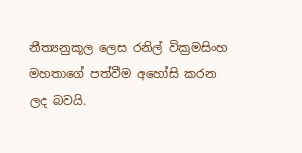නීත්‍යනුකූල ලෙස රනිල් වික්‍රමසිංහ මහතාගේ පත්වීම අහෝසි කරන ලද බවයි.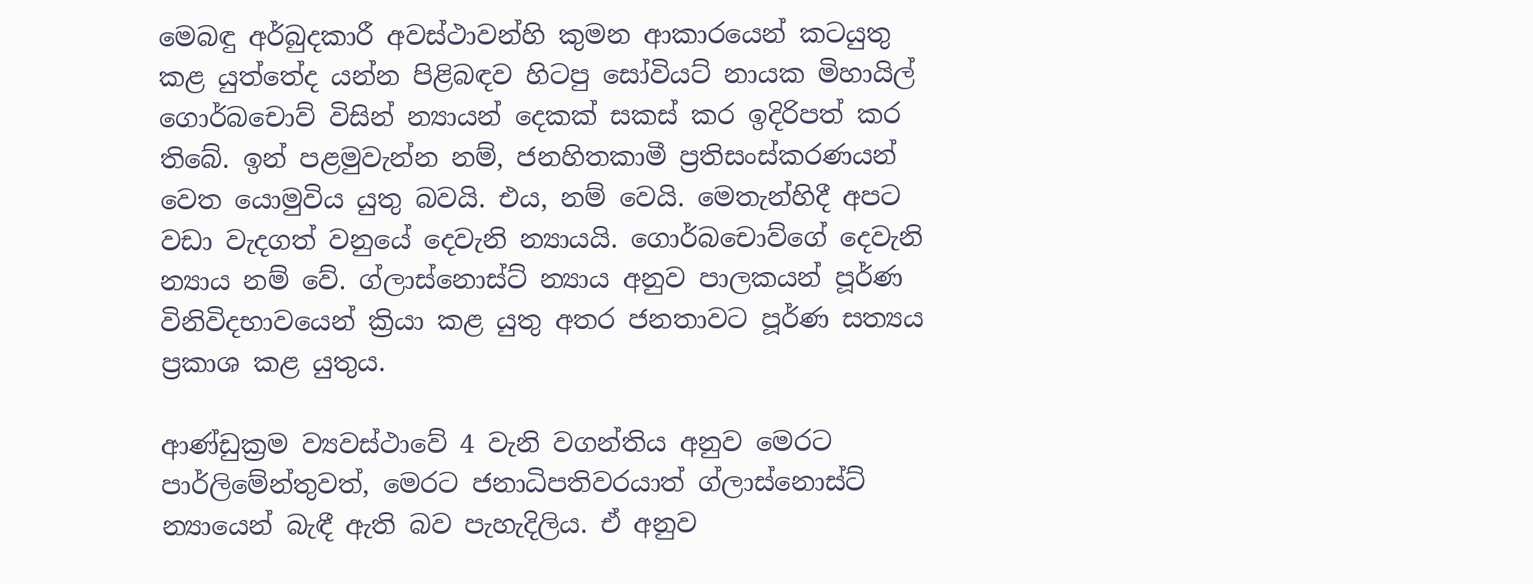මෙබඳු අර්බුදකාරී අවස්ථාවන්හි කුමන ආකාරයෙන් කටයුතු කළ යුත්තේද යන්න පිළිබඳව හිටපු සෝවියට් නායක මිහායිල් ගොර්බචොව් විසින් න්‍යායන් දෙකක් සකස් කර ඉදිරිපත් කර තිබේ. ඉන් පළමුවැන්න නම්, ජනහිතකාමී ප්‍රතිසංස්කරණයන් වෙත යොමුවිය යුතු බවයි. එය, නම් වෙයි. මෙතැන්හිදී අපට වඩා වැදගත් වනුයේ දෙවැනි න්‍යායයි. ගොර්බචොව්ගේ දෙවැනි න්‍යාය නම් වේ. ග්ලාස්නොස්ට් න්‍යාය අනුව පාලකයන් පූර්ණ විනිවිදභාවයෙන් ක්‍රියා කළ යුතු අතර ජනතාවට පූර්ණ සත්‍යය ප්‍රකාශ කළ යුතුය.

ආණ්ඩුක්‍රම ව්‍යවස්ථාවේ 4 වැනි වගන්තිය අනුව මෙරට පාර්ලිමේන්තුවත්, මෙරට ජනාධිපතිවරයාත් ග්ලාස්නොස්ට් න්‍යායෙන් බැඳී ඇති බව පැහැදිලිය. ඒ අනුව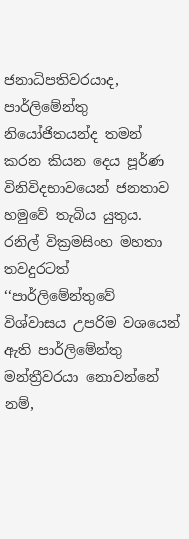ජනාධිපතිවරයාද, පාර්ලිමේන්තු නියෝජිතයන්ද තමන් කරන කියන දෙය පූර්ණ විනිවිදභාවයෙන් ජනතාව හමුවේ තැබිය යුතුය. රනිල් වික්‍රමසිංහ මහතා තවදුරටත් ‘‘පාර්ලිමේන්තුවේ විශ්වාසය උපරිම වශයෙන් ඇති පාර්ලිමේන්තු මන්ත්‍රීවරයා නොවන්නේ නම්,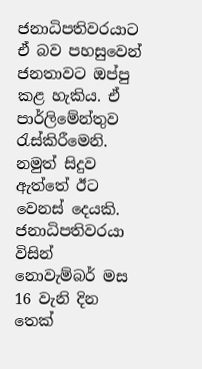ජනාධිපතිවරයාට ඒ බව පහසුවෙන් ජනතාවට ඔප්පු කළ හැකිය. ඒ පාර්ලිමේන්තුව රැස්කිරීමෙනි. නමුත් සිදුව ඇත්තේ ඊට වෙනස් දෙයකි. ජනාධිපතිවරයා විසින්  නොවැම්බර් මස 16 වැනි දින තෙක්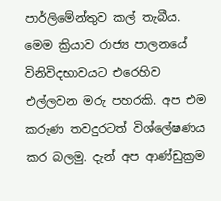පාර්ලිමේන්තුව කල් තැබීය.
මෙම ක්‍රියාව රාජ්‍ය පාලනයේ විනිවිදභාවයට එරෙහිව එල්ලවන මරු පහරකි. අප එම කරුණ තවදුරටත් විශ්ලේෂණය කර බලමු. දැන් අප ආණ්ඩුක්‍රම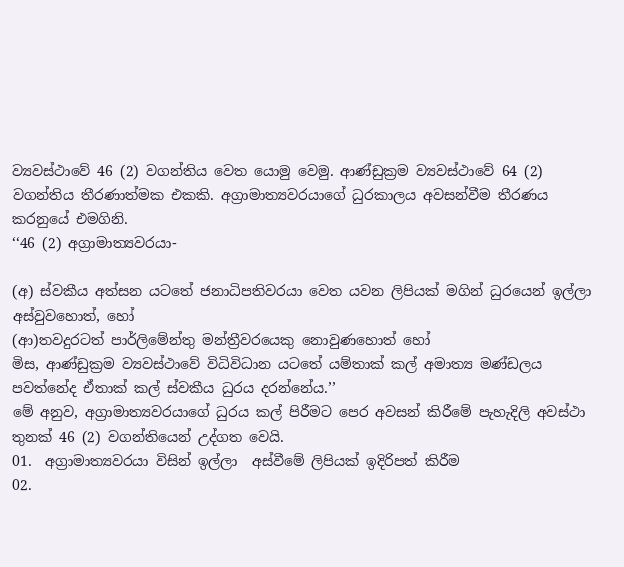ව්‍යවස්ථාවේ 46 (2) වගන්තිය වෙත යොමු වෙමු. ආණ්ඩුක්‍රම ව්‍යවස්ථාවේ 64 (2) වගන්තිය තීරණාත්මක එකකි. අග්‍රාමාත්‍යවරයාගේ ධුරකාලය අවසන්වීම තීරණය කරනුයේ එමගිනි.
‘‘46 (2) අග්‍රාමාත්‍යවරයා-

(අ) ස්වකීය අත්සන යටතේ ජනාධිපතිවරයා වෙත යවන ලිපියක් මගින් ධුරයෙන් ඉල්ලා අස්වුවහොත්, හෝ
(ආ)තවදුරටත් පාර්ලිමේන්තු මන්ත්‍රීවරයෙකු නොවුණහොත් හෝ
මිස, ආණ්ඩුක්‍රම ව්‍යවස්ථාවේ විධිවිධාන යටතේ යම්තාක් කල් අමාත්‍ය මණ්ඩලය පවත්නේද ඒතාක් කල් ස්වකීය ධුරය දරන්නේය.’’
මේ අනුව, අග්‍රාමාත්‍යවරයාගේ ධුරය කල් පිරීමට පෙර අවසන් කිරීමේ පැහැදිලි අවස්ථා තුනක් 46 (2) වගන්තියෙන් උද්ගත වෙයි.
01.  අග්‍රාමාත්‍යවරයා විසින් ඉල්ලා  අස්වීමේ ලිපියක් ඉදිරිපත් කිරීම
02.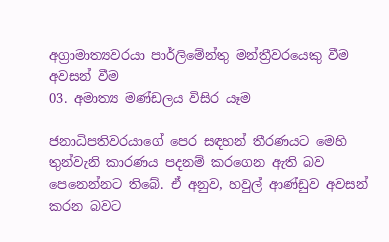අග්‍රාමාත්‍යවරයා පාර්ලිමේන්තු මන්ත්‍රීවරයෙකු වීම අවසන් වීම
03. අමාත්‍ය මණ්ඩලය විසිර යෑම

ජනාධිපතිවරයාගේ පෙර සඳහන් තීරණයට මෙහි තුන්වැනි කාරණය පදනම් කරගෙන ඇති බව පෙනෙන්නට තිබේ. ඒ අනුව, හවුල් ආණ්ඩුව අවසන් කරන බවට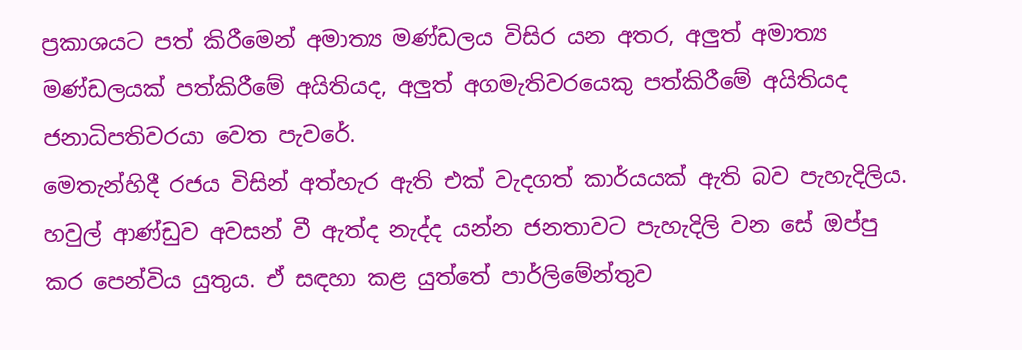ප්‍රකාශයට පත් කිරීමෙන් අමාත්‍ය මණ්ඩලය විසිර යන අතර, අලුත් අමාත්‍ය මණ්ඩලයක් පත්කිරීමේ අයිතියද, අලුත් අගමැතිවරයෙකු පත්කිරීමේ අයිතියද ජනාධිපතිවරයා වෙත පැවරේ.
මෙතැන්හිදී රජය විසින් අත්හැර ඇති එක් වැදගත් කාර්යයක් ඇති බව පැහැදිලිය. හවුල් ආණ්ඩුව අවසන් වී ඇත්ද නැද්ද යන්න ජනතාවට පැහැදිලි වන සේ ඔප්පු කර පෙන්විය යුතුය. ඒ සඳහා කළ යුත්තේ පාර්ලිමේන්තුව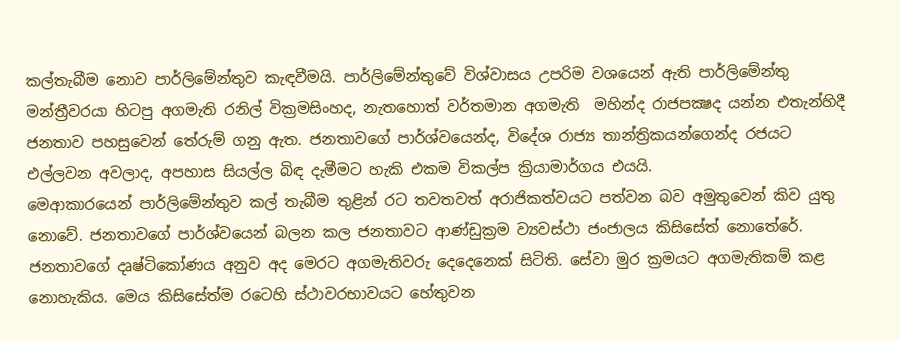කල්තැබීම නොව පාර්ලිමේන්තුව කැඳවීමයි. පාර්ලිමේන්තුවේ විශ්වාසය උපරිම වශයෙන් ඇති පාර්ලිමේන්තු මන්ත්‍රීවරයා හිටපු අගමැති රනිල් වික්‍රමසිංහද, නැතහොත් වර්තමාන අගමැති  මහින්ද රාජපක්‍ෂද යන්න එතැන්හිදී ජනතාව පහසුවෙන් තේරුම් ගනු ඇත. ජනතාවගේ පාර්ශ්වයෙන්ද, විදේශ රාජ්‍ය තාන්ත්‍රිකයන්ගෙන්ද රජයට එල්ලවන අවලාද, අපහාස සියල්ල බිඳ දැමීමට හැකි එකම විකල්ප ක්‍රියාමාර්ගය එයයි.
මෙආකාරයෙන් පාර්ලිමේන්තුව කල් තැබීම තුළින් රට තවතවත් අරාජිකත්වයට පත්වන බව අමුතුවෙන් කිව යුතු නොවේ. ජනතාවගේ පාර්ශ්වයෙන් බලන කල ජනතාවට ආණ්ඩුක්‍රම ව්‍යවස්ථා ජංජාලය කිසිසේත් නොතේරේ. ජනතාවගේ දෘෂ්ටිකෝණය අනුව අද මෙරට අගමැතිවරු දෙදෙනෙක් සිටිති. සේවා මුර ක්‍රමයට අගමැතිකම් කළ නොහැකිය. මෙය කිසිසේත්ම රටෙහි ස්ථාවරභාවයට හේතුවන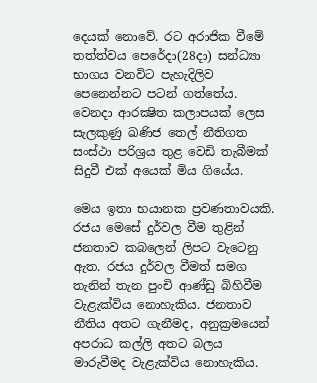දෙයක් නොවේ. රට අරාජික වීමේ තත්ත්වය පෙරේදා(28දා) සන්ධ්‍යා භාගය වනවිට පැහැදිලිව පෙනෙන්නට පටන් ගත්තේය. වෙනදා ආරක්‍ෂිත කලාපයක් ලෙස සැලකුණු ඛණිජ තෙල් නීතිගත සංස්ථා පරිශ්‍රය තුළ වෙඩි තැබීමක් සිදුවී එක් අයෙක් මිය ගියේය.

මෙය ඉතා භයානක ප්‍රවණතාවයකි. රජය මෙසේ දුර්වල වීම තුළින් ජනතාව කබලෙන් ලිපට වැටෙනු ඇත. රජය දුර්වල වීමත් සමග තැනින් තැන පුංචි ආණ්ඩු බිහිවීම වැළැක්විය නොහැකිය. ජනතාව නීතිය අතට ගැනීමද, අනුක්‍රමයෙන් අපරාධ කල්ලි අතට බලය මාරුවීමද වැළැක්විය නොහැකිය.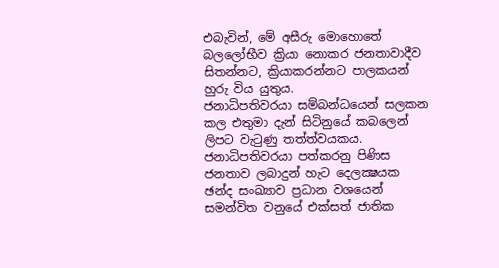එබැවින්, මේ අසීරු මොහොතේ බලලෝභීව ක්‍රියා නොකර ජනතාවාදීව සිතන්නට, ක්‍රියාකරන්නට පාලකයන් හුරු විය යුතුය.
ජනාධිපතිවරයා සම්බන්ධයෙන් සලකන කල එතුමා දැන් සිටිනුයේ කබලෙන් ලිපට වැටුණු තත්ත්වයකය. ජනාධිපතිවරයා පත්කරනු පිණිස ජනතාව ලබාදුන් හැට දෙලක්‍ෂයක ඡන්ද සංඛ්‍යාව ප්‍රධාන වශයෙන් සමන්විත වනුයේ එක්සත් ජාතික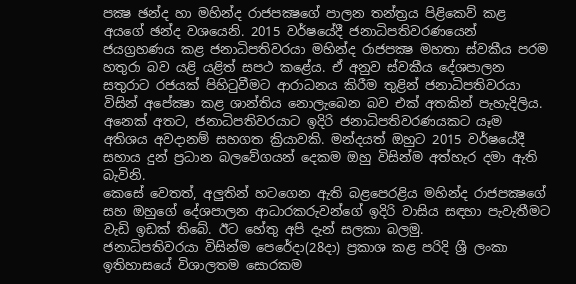පක්‍ෂ ඡන්ද හා මහින්ද රාජපක්‍ෂගේ පාලන තන්ත්‍රය පිළිකෙව් කළ අයගේ ඡන්ද වශයෙනි. 2015 වර්ෂයේදී ජනාධිපතිවරණයෙන් ජයග්‍රහණය කළ ජනාධිපතිවරයා මහින්ද රාජපක්‍ෂ මහතා ස්වකීය පරම හතුරා බව යළි යළිත් සපථ කළේය. ඒ අනුව ස්වකීය දේශපාලන සතුරාට රජයක් පිහිටුවීමට ආරාධනය කිරීම තුළින් ජනාධිපතිවරයා විසින් අපේක්‍ෂා කළ ශාන්තිය නොලැබෙන බව එක් අතකින් පැහැදිලිය.
අනෙක් අතට, ජනාධිපතිවරයාට ඉදිරි ජනාධිපතිවරණයකට යෑම අතිශය අවදානම් සහගත ක්‍රියාවකි. මන්දයත් ඔහුට 2015 වර්ෂයේදී සහාය දුන් ප්‍රධාන බලවේගයන් දෙකම ඔහු විසින්ම අත්හැර දමා ඇති බැවිනි.
කෙසේ වෙතත්, අලුතින් හටගෙන ඇති බළපෙරළිය මහින්ද රාජපක්‍ෂගේ සහ ඔහුගේ දේශපාලන ආධාරකරුවන්ගේ ඉදිරි වාසිය සඳහා පැවැතීමට වැඩි ඉඩක් තිබේ. ඊට හේතු අපි දැන් සලකා බලමු.
ජනාධිපතිවරයා විසින්ම පෙරේදා(28දා) ප්‍රකාශ කළ පරිදි ශ්‍රී ලංකා ඉතිහාසයේ විශාලතම සොරකම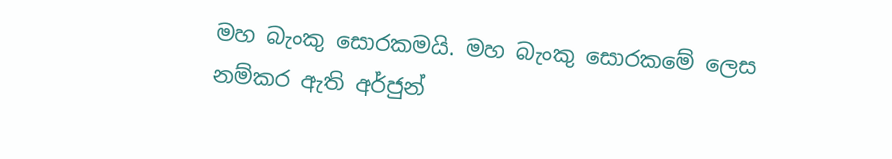මහ බැංකු සොරකමයි. මහ බැංකු සොරකමේ ලෙස නම්කර ඇති අර්ජුන්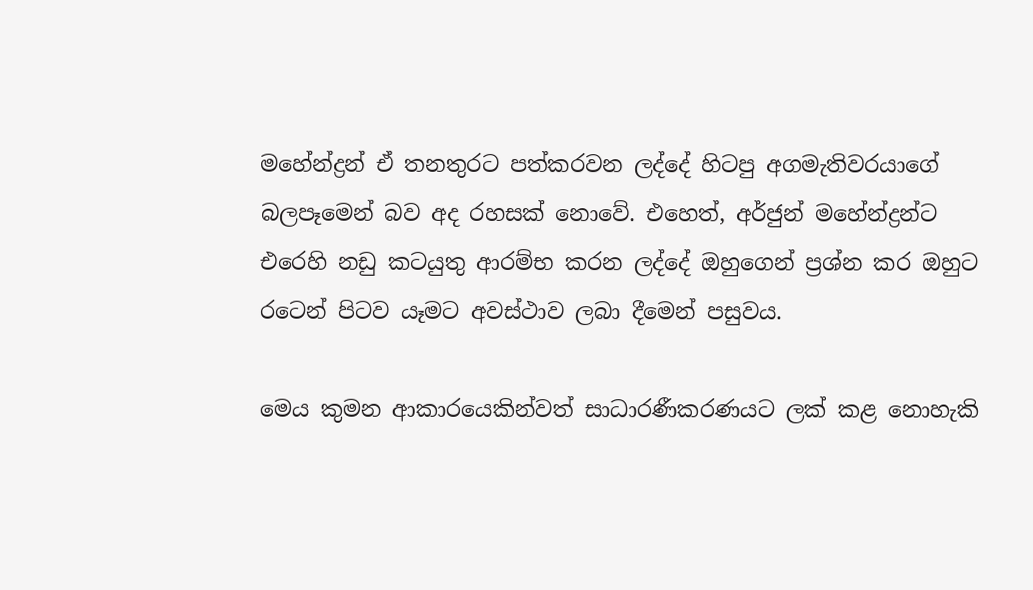මහේන්ද්‍රන් ඒ තනතුරට පත්කරවන ලද්දේ හිටපු අගමැතිවරයාගේ බලපෑමෙන් බව අද රහසක් නොවේ. එහෙත්, අර්ජුන් මහේන්ද්‍රන්ට එරෙහි නඩු කටයුතු ආරම්භ කරන ලද්දේ ඔහුගෙන් ප්‍රශ්න කර ඔහුට රටෙන් පිටව යෑමට අවස්ථාව ලබා දීමෙන් පසුවය.

මෙය කුමන ආකාරයෙකින්වත් සාධාරණීකරණයට ලක් කළ නොහැකි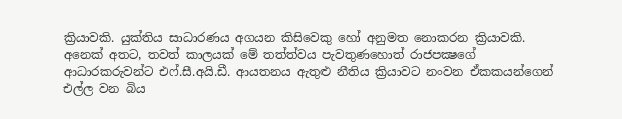ක්‍රියාවකි. යුක්තිය සාධාරණය අගයන කිසිවෙකු හෝ අනුමත නොකරන ක්‍රියාවකි. අනෙක් අතට, තවත් කාලයක් මේ තත්ත්වය පැවතුණහොත් රාජපක්‍ෂගේ ආධාරකරුවන්ට එෆ්.සී.අයි.ඩී. ආයතනය ඇතුළු නීතිය ක්‍රියාවට නංවන ඒකකයන්ගෙන් එල්ල වන බිය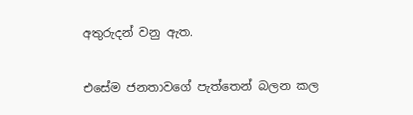අතුරුදන් වනු ඇත.

එසේම ජනතාවගේ පැත්තෙන් බලන කල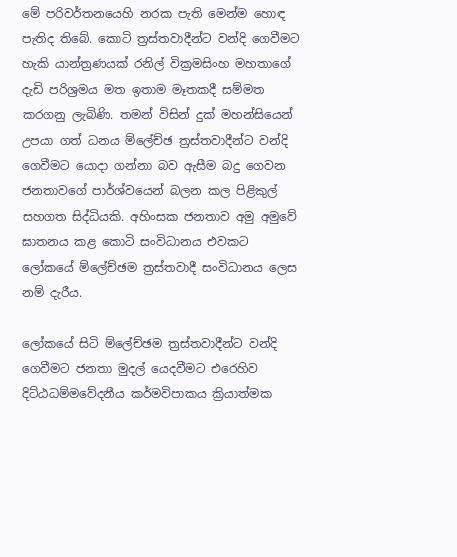මේ පරිවර්තනයෙහි නරක පැති මෙන්ම හොඳ පැතිද තිබේ. කොටි ත්‍රස්තවාදීන්ට වන්දි ගෙවීමට හැකි යාන්ත්‍රණයක් රනිල් වික්‍රමසිංහ මහතාගේ දැඩි පරිශ්‍රමය මත ඉතාම මෑතකදී සම්මත කරගනු ලැබිණි. තමන් විසින් දුක් මහන්සියෙන් උපයා ගත් ධනය ම්ලේච්ඡ ත්‍රස්තවාදීන්ට වන්දි ගෙවීමට යොදා ගන්නා බව ඇසීම බදු ගෙවන ජනතාවගේ පාර්ශ්වයෙන් බලන කල පිළිකුල් සහගත සිද්ධියකි. අහිංසක ජනතාව අමු අමුවේ ඝාතනය කළ කොටි සංවිධානය එවකට ලෝකයේ ම්ලේච්ඡම ත්‍රස්තවාදී සංවිධානය ලෙස නම් දැරීය.

ලෝකයේ සිටි ම්ලේච්ඡම ත්‍රස්තවාදීන්ට වන්දි ගෙවීමට ජනතා මුදල් යෙදවීමට එරෙහිව දිට්ඨධම්මවේදනීය කර්මවිපාකය ක්‍රියාත්මක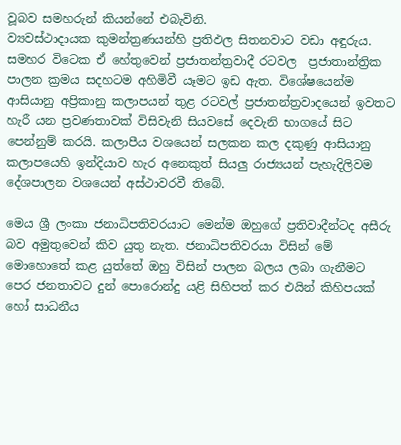වූබව සමහරුන් කියන්නේ එබැවිනි.
ව්‍යවස්ථාදායක කුමන්ත්‍රණයන්හි ප්‍රතිඵල සිතනවාට වඩා අඳුරුය. සමහර විටෙක ඒ හේතුවෙන් ප්‍රජාතන්ත්‍රවාදී රටවල  ප්‍රජාතාන්ත්‍රික පාලන ක්‍රමය සදහටම අහිමිවී යෑමට ඉඩ ඇත. විශේෂයෙන්ම ආසියානු අප්‍රිකානු කලාපයන් තුළ රටවල් ප්‍රජාතන්ත්‍රවාදයෙන් ඉවතට හැරී යන ප්‍රවණතාවක් විසිවැනි සියවසේ දෙවැනි භාගයේ සිට පෙන්නුම් කරයි. කලාපීය වශයෙන් සලකන කල දකුණු ආසියානු කලාපයෙහි ඉන්දියාව හැර අනෙකුත් සියලු රාජ්‍යයන් පැහැදිලිවම දේශපාලන වශයෙන් අස්ථාවරවී තිබේ.

මෙය ශ්‍රී ලංකා ජනාධිපතිවරයාට මෙන්ම ඔහුගේ ප්‍රතිවාදීන්ටද අසීරු බව අමුතුවෙන් කිව යුතු නැත. ජනාධිපතිවරයා විසින් මේ මොහොතේ කළ යුත්තේ ඔහු විසින් පාලන බලය ලබා ගැනීමට පෙර ජනතාවට දුන් පොරොන්දු යළි සිහිපත් කර එයින් කිහිපයක් හෝ සාධනීය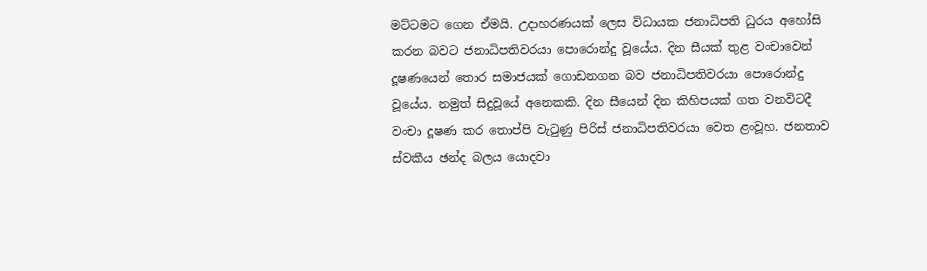මට්ටමට ගෙන ඒමයි. උදාහරණයක් ලෙස විධායක ජනාධිපති ධුරය අහෝසි කරන බවට ජනාධිපතිවරයා පොරොන්දු වූයේය. දින සීයක් තුළ වංචාවෙන් දූෂණයෙන් තොර සමාජයක් ගොඩනගන බව ජනාධිපතිවරයා පොරොන්දු වූයේය. නමුත් සිදුවූයේ අනෙකකි. දින සීයෙන් දින කිහිපයක් ගත වනවිටදී වංචා දූෂණ කර තොප්පි වැටුණු පිරිස් ජනාධිපතිවරයා වෙත ළංවූහ. ජනතාව ස්වකීය ඡන්ද බලය යොදවා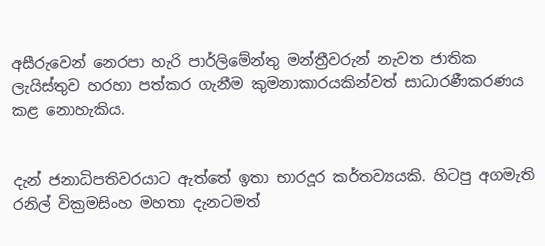අසීරුවෙන් නෙරපා හැරි පාර්ලිමේන්තු මන්ත්‍රීවරුන් නැවත ජාතික ලැයිස්තුව හරහා පත්කර ගැනීම කුමනාකාරයකින්වත් සාධාරණීකරණය කළ නොහැකිය.


දැන් ජනාධිපතිවරයාට ඇත්තේ ඉතා භාරදූර කර්තව්‍යයකි. හිටපු අගමැති රනිල් වික්‍රමසිංහ මහතා දැනටමත්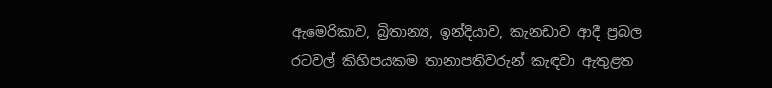ඇමෙරිකාව, බ්‍රිතාන්‍ය, ඉන්දියාව, කැනඩාව ආදී ප්‍රබල රටවල් කිහිපයකම තානාපතිවරුන් කැඳවා ඇතුළත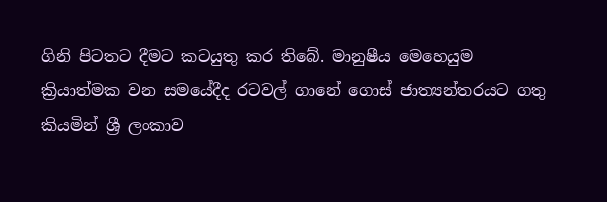ගිනි පිටතට දීමට කටයුතු කර තිබේ. මානුෂීය මෙහෙයුම ක්‍රියාත්මක වන සමයේදීද රටවල් ගානේ ගොස් ජාත්‍යන්තරයට ගතු කියමින් ශ්‍රී ලංකාව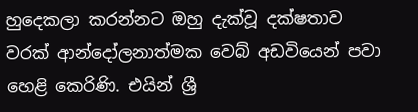හුදෙකලා කරන්නට ඔහු දැක්වූ දක්ෂතාව වරක් ආන්දෝලනාත්මක වෙබ් අඩවියෙන් පවා හෙළි කෙරිණි. එයින් ශ්‍රී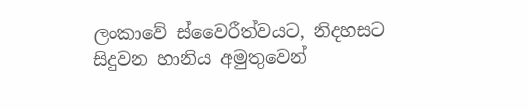ලංකාවේ ස්වෛරීත්වයට, නිදහසට සිදුවන හානිය අමුතුවෙන්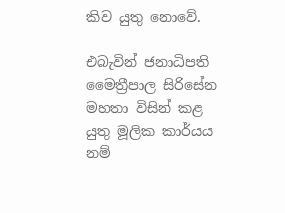කිව යුතු නොවේ.

එබැවින් ජනාධිපති මෛත්‍රීපාල සිරිසේන මහතා විසින් කළ යුතු මූලික කාර්යය නම්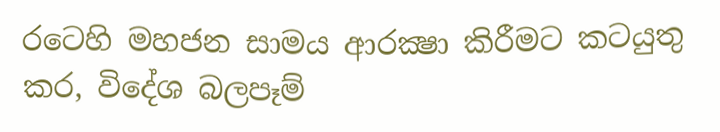රටෙහි මහජන සාමය ආරක්‍ෂා කිරීමට කටයුතු කර, විදේශ බලපෑම්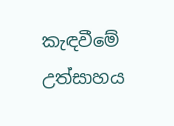කැඳවීමේ උත්සාහය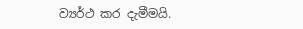ව්‍යර්ථ කර දැමීමයි.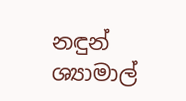නඳුන් ශ්‍යාමාල්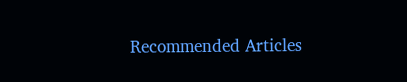Recommended Articles